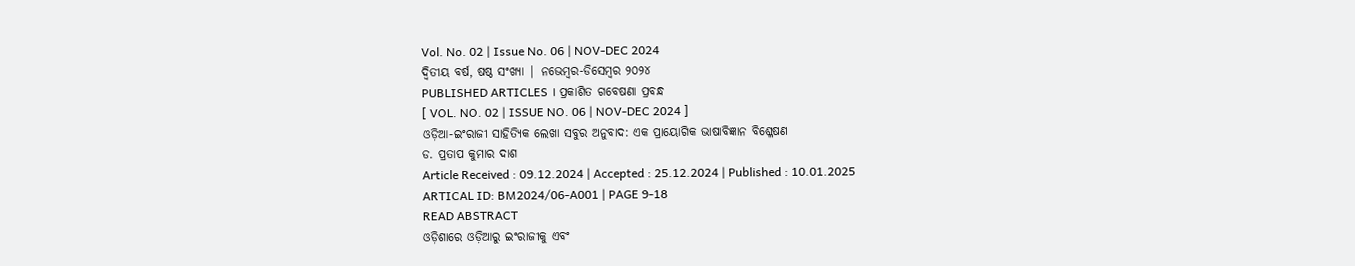Vol. No. 02 | Issue No. 06 | NOV-DEC 2024
ଦ୍ୱିତୀୟ ବର୍ଷ, ଷଷ୍ଠ ସଂଖ୍ୟା | ନଭେମ୍ବର-ଡିସେମ୍ବର ୨୦୨୪
PUBLISHED ARTICLES । ପ୍ରକାଶିତ ଗବେଷଣା ପ୍ରବନ୍ଧ
[ VOL. NO. 02 | ISSUE NO. 06 | NOV-DEC 2024 ]
ଓଡ଼ିଆ-ଇଂରାଜୀ ସାହିତ୍ୟିକ ଲେଖା ସବୁର ଅନୁବାଦ: ଏକ ପ୍ରାୟୋଗିକ ଭାଷାବିଜ୍ଞାନ ବିଶ୍ଳେଷଣ
ଡ. ପ୍ରତାପ କୁମାର ଦାଶ
Article Received : 09.12.2024 | Accepted : 25.12.2024 | Published : 10.01.2025
ARTICAL ID: BM2024/06-A001 | PAGE 9-18
READ ABSTRACT
ଓଡ଼ିଶାରେ ଓଡ଼ିଆରୁ ଇଂରାଜୀକୁ ଏବଂ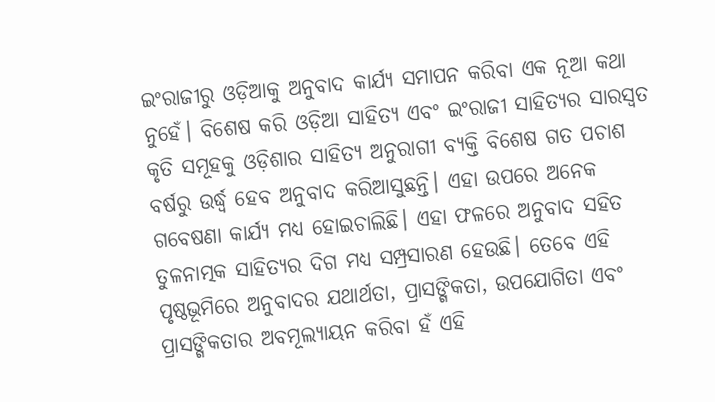ଇଂରାଜୀରୁ ଓଡ଼ିଆକୁ ଅନୁବାଦ କାର୍ଯ୍ୟ ସମାପନ କରିବା ଏକ ନୂଆ କଥା ନୁହେଁ। ବିଶେଷ କରି ଓଡ଼ିଆ ସାହିତ୍ୟ ଏବଂ ଇଂରାଜୀ ସାହିତ୍ୟର ସାରସ୍ୱତ କୃତି ସମୂହକୁ ଓଡ଼ିଶାର ସାହିତ୍ୟ ଅନୁରାଗୀ ବ୍ୟକ୍ତି ବିଶେଷ ଗତ ପଚାଶ ବର୍ଷରୁ ଉର୍ଦ୍ଧ୍ୱ ହେବ ଅନୁବାଦ କରିଆସୁଛନ୍ତି। ଏହା ଉପରେ ଅନେକ ଗବେଷଣା କାର୍ଯ୍ୟ ମଧ୍ୟ ହୋଇଚାଲିଛି। ଏହା ଫଳରେ ଅନୁବାଦ ସହିତ ତୁଳନାତ୍ମକ ସାହିତ୍ୟର ଦିଗ ମଧ୍ୟ ସମ୍ପ୍ରସାରଣ ହେଉଛି। ତେବେ ଏହି ପୃଷ୍ଠଭୂମିରେ ଅନୁବାଦର ଯଥାର୍ଥତା, ପ୍ରାସଙ୍ଗିକତା, ଉପଯୋଗିତା ଏବଂ ପ୍ରାସଙ୍ଗିକତାର ଅବମୂଲ୍ୟାୟନ କରିବା ହଁ ଏହି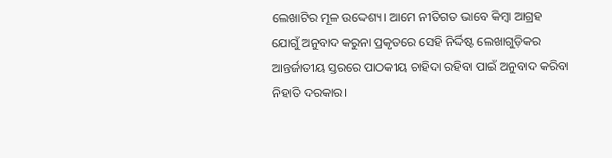ଲେଖାଟିର ମୂଳ ଉଦ୍ଦେଶ୍ୟ। ଆମେ ନୀତିଗତ ଭାବେ କିମ୍ବା ଆଗ୍ରହ ଯୋଗୁଁ ଅନୁବାଦ କରୁନା ପ୍ରକୃତରେ ସେହି ନିର୍ଦ୍ଦିଷ୍ଟ ଲେଖାଗୁଡ଼ିକର ଆନ୍ତର୍ଜାତୀୟ ସ୍ତରରେ ପାଠକୀୟ ଚାହିଦା ରହିବା ପାଇଁ ଅନୁବାଦ କରିବା ନିହାତି ଦରକାର।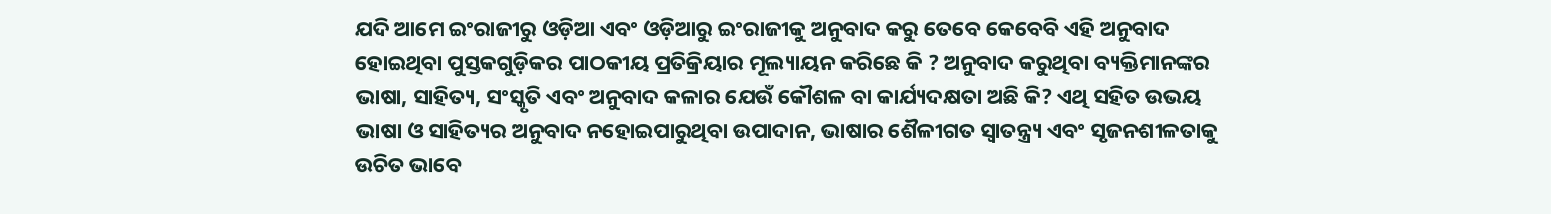ଯଦି ଆମେ ଇଂରାଜୀରୁ ଓଡ଼ିଆ ଏବଂ ଓଡ଼ିଆରୁ ଇଂରାଜୀକୁ ଅନୁବାଦ କରୁ ତେବେ କେବେବି ଏହି ଅନୁବାଦ ହୋଇଥିବା ପୁସ୍ତକଗୁଡ଼ିକର ପାଠକୀୟ ପ୍ରତିକ୍ରିୟାର ମୂଲ୍ୟାୟନ କରିଛେ କି ? ଅନୁବାଦ କରୁଥିବା ବ୍ୟକ୍ତିମାନଙ୍କର ଭାଷା, ସାହିତ୍ୟ, ସଂସ୍କୃତି ଏବଂ ଅନୁବାଦ କଳାର ଯେଉଁ କୌଶଳ ବା କାର୍ଯ୍ୟଦକ୍ଷତା ଅଛି କି? ଏଥି ସହିତ ଉଭୟ ଭାଷା ଓ ସାହିତ୍ୟର ଅନୁବାଦ ନହୋଇପାରୁଥିବା ଉପାଦାନ, ଭାଷାର ଶୈଳୀଗତ ସ୍ୱାତନ୍ତ୍ର୍ୟ ଏବଂ ସୃଜନଶୀଳତାକୁ ଉଚିତ ଭାବେ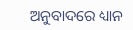ଅନୁବାଦରେ ଧ୍ୟାନ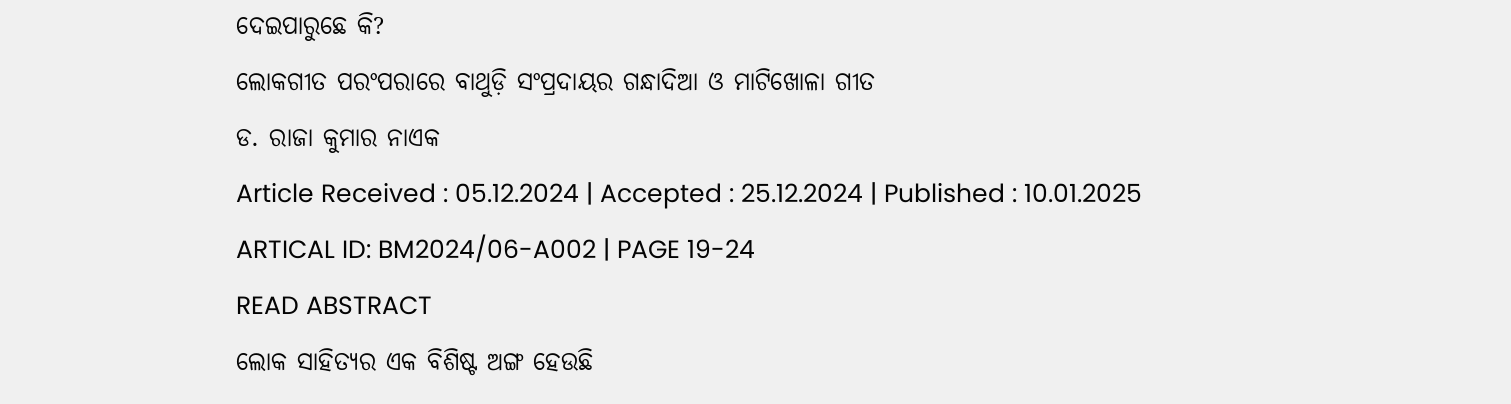ଦେଇପାରୁଛେ କି?
ଲୋକଗୀତ ପରଂପରାରେ ବାଥୁଡ଼ି ସଂପ୍ରଦାୟର ଗନ୍ଧାଦିଆ ଓ ମାଟିଖୋଳା ଗୀତ
ଡ. ରାଜା କୁମାର ନାଏକ
Article Received : 05.12.2024 | Accepted : 25.12.2024 | Published : 10.01.2025
ARTICAL ID: BM2024/06-A002 | PAGE 19-24
READ ABSTRACT
ଲୋକ ସାହିତ୍ୟର ଏକ ବିଶିଷ୍ଟ ଅଙ୍ଗ ହେଉଛି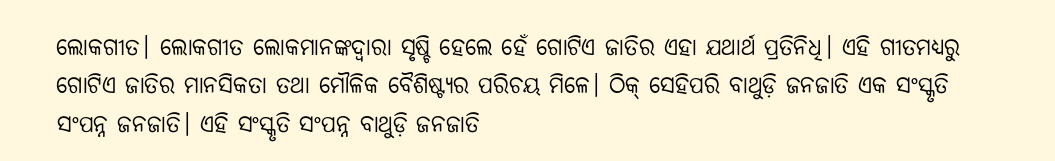ଲୋକଗୀତ। ଲୋକଗୀତ ଲୋକମାନଙ୍କଦ୍ୱାରା ସୃଷ୍ଚି ହେଲେ ହେଁ ଗୋଟିଏ ଜାତିର ଏହା ଯଥାର୍ଥ ପ୍ରତିନିଧି। ଏହି ଗୀତମଧ୍ୟରୁ ଗୋଟିଏ ଜାତିର ମାନସିକତା ତଥା ମୌଳିକ ବୈଶିଷ୍ଟ୍ୟର ପରିଚୟ ମିଳେ। ଠିକ୍ ସେହିପରି ବାଥୁଡ଼ି ଜନଜାତି ଏକ ସଂସ୍କୃତି ସଂପନ୍ନ ଜନଜାତି। ଏହି ସଂସ୍କୃତି ସଂପନ୍ନ ବାଥୁଡ଼ି ଜନଜାତି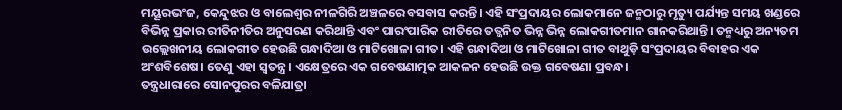ମୟୂରଭଂଜ, କେନ୍ଦୁଝର ଓ ବାଲେଶ୍ୱର ନୀଳଗିରି ଅଞ୍ଚଳରେ ବସବାସ କରନ୍ତି। ଏହି ସଂପ୍ରଦାୟର ଲୋକମାନେ ଜନ୍ମଠାରୁ ମୃତ୍ୟୁ ପର୍ଯ୍ୟନ୍ତ ସମୟ ଖଣ୍ଡରେ ବିଭିନ୍ନ ପ୍ରକାର ରୀତିନୀତିର ଅନୁସରଣ କରିଥାନ୍ତି ଏବଂ ପାରଂପାରିକ ରୀତିରେ ତତ୍ଜନିତ ଭିନ୍ନ ଭିନ୍ନ ଲୋକଗୀତମାନ ଗାନକରିଥାନ୍ତି। ତନ୍ମଧ୍ୟରୁ ଅନ୍ୟତମ ଉଲ୍ଲେଖନୀୟ ଲୋକଗୀତ ହେଉଛି ଗନ୍ଧାଦିଆ ଓ ମାଟିଖୋଳା ଗୀତ। ଏହି ଗନ୍ଧାଦିଆ ଓ ମାଟିଖୋଳା ଗୀତ ବାଥୁଡ଼ି ସଂପ୍ରଦାୟର ବିବାହର ଏକ ଅଂଶବିଶେଷ। ତେଣୁ ଏହା ସ୍ୱତନ୍ତ୍ର। ଏକ୍ଷେତ୍ରରେ ଏକ ଗବେଷଣାତ୍ମକ ଆକଳନ ହେଉଛି ଉକ୍ତ ଗବେଷଣା ପ୍ରବନ୍ଧ।
ତନ୍ତ୍ରଧାରାରେ ସୋନପୁରର ବଳିଯାତ୍ରା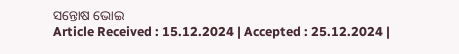ସନ୍ତୋଷ ଭୋଇ
Article Received : 15.12.2024 | Accepted : 25.12.2024 |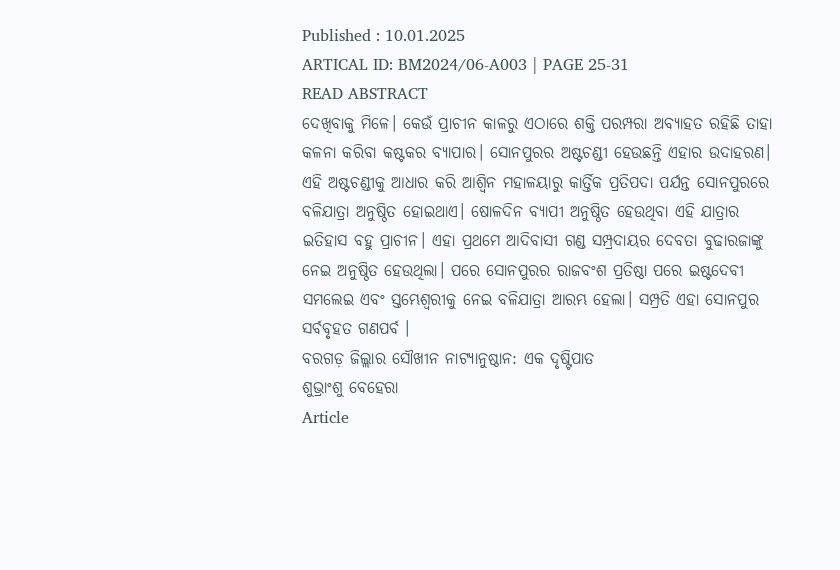Published : 10.01.2025
ARTICAL ID: BM2024/06-A003 | PAGE 25-31
READ ABSTRACT
ଦେଖିବାକୁ ମିଳେ। କେଉଁ ପ୍ରାଚୀନ କାଳରୁ ଏଠାରେ ଶକ୍ତି ପରମ୍ପରା ଅବ୍ୟାହତ ରହିଛି ତାହା କଳନା କରିବା କଷ୍ଟକର ବ୍ୟାପାର। ସୋନପୁରର ଅଷ୍ଟଚଣ୍ଡୀ ହେଉଛନ୍ତି ଏହାର ଉଦାହରଣ। ଏହି ଅଷ୍ଟଚଣ୍ଡୀକୁ ଆଧାର କରି ଆଶ୍ୱିନ ମହାଳୟାରୁ କାର୍ତ୍ତିକ ପ୍ରତିପଦା ପର୍ଯନ୍ତ ସୋନପୁରରେ ବଳିଯାତ୍ରା ଅନୁଷ୍ଠିତ ହୋଇଥାଏ। ଷୋଳଦିନ ବ୍ୟାପୀ ଅନୁଷ୍ଠିତ ହେଉଥିବା ଏହି ଯାତ୍ରାର ଇତିହାସ ବହୁ ପ୍ରାଚୀନ। ଏହା ପ୍ରଥମେ ଆଦିବାସୀ ଗଣ୍ଡ ସମ୍ପ୍ରଦାୟର ଦେବତା ବୁଢାରଜାଙ୍କୁ ନେଇ ଅନୁଷ୍ଠିତ ହେଉଥିଲା। ପରେ ସୋନପୁରର ରାଜବଂଶ ପ୍ରତିଷ୍ଠା ପରେ ଇଷ୍ଟଦେବୀ ସମଲେଇ ଏବଂ ସ୍ତମ୍ଭେଶ୍ୱରୀକୁ ନେଇ ବଳିଯାତ୍ରା ଆରମ୍ଭ ହେଲା। ସମ୍ପ୍ରତି ଏହା ସୋନପୁର ସର୍ବବୃହତ ଗଣପର୍ବ ।
ବରଗଡ଼ ଜିଲ୍ଲାର ସୌଖୀନ ନାଟ୍ୟାନୁଷ୍ଠାନ: ଏକ ଦୃଷ୍ଟିପାତ
ଶୁଭ୍ରାଂଶୁ ବେହେରା
Article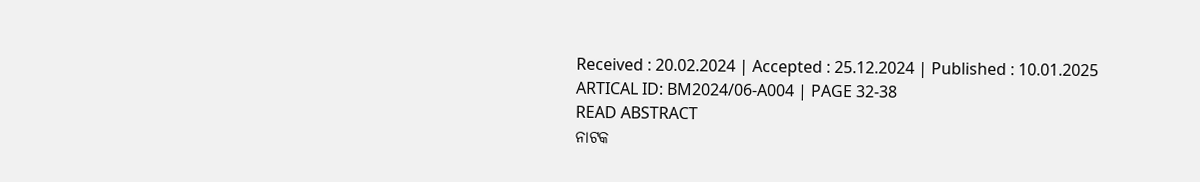Received : 20.02.2024 | Accepted : 25.12.2024 | Published : 10.01.2025
ARTICAL ID: BM2024/06-A004 | PAGE 32-38
READ ABSTRACT
ନାଟକ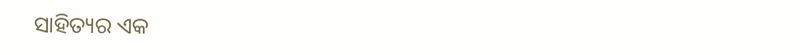ସାହିତ୍ୟର ଏକ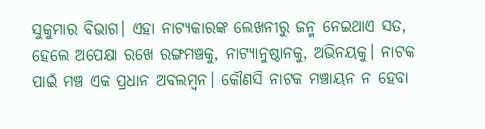ସୁକୁମାର ବିଭାଗ। ଏହା ନାଟ୍ୟକାରଙ୍କ ଲେଖନୀରୁ ଜନ୍ମ ନେଇଥାଏ ସତ, ହେଲେ ଅପେକ୍ଷା ରଖେ ରଙ୍ଗମଞ୍ଚକୁ, ନାଟ୍ୟାନୁଷ୍ଠାନକୁ, ଅଭିନୟକୁ। ନାଟକ ପାଇଁ ମଞ୍ଚ ଏକ ପ୍ରଧାନ ଅବଲମ୍ବନ। କୌଣସି ନାଟକ ମଞ୍ଚାୟନ ନ ହେବା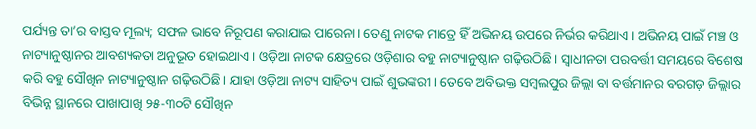ପର୍ଯ୍ୟନ୍ତ ତା’ର ବାସ୍ତବ ମୂଲ୍ୟ; ସଫଳ ଭାବେ ନିରୂପଣ କରାଯାଇ ପାରେନା। ତେଣୁ ନାଟକ ମାତ୍ରେ ହିଁ ଅଭିନୟ ଉପରେ ନିର୍ଭର କରିଥାଏ। ଅଭିନୟ ପାଇଁ ମଞ୍ଚ ଓ ନାଟ୍ୟାନୁଷ୍ଠାନର ଆବଶ୍ୟକତା ଅନୁଭୂତ ହୋଇଥାଏ। ଓଡ଼ିଆ ନାଟକ କ୍ଷେତ୍ରରେ ଓଡ଼ିଶାର ବହୁ ନାଟ୍ୟାନୁଷ୍ଠାନ ଗଢ଼ିଉଠିଛି। ସ୍ୱାଧୀନତା ପରବର୍ତ୍ତୀ ସମୟରେ ବିଶେଷ କରି ବହୁ ସୌଖିନ ନାଟ୍ୟାନୁଷ୍ଠାନ ଗଢ଼ିଉଠିଛି। ଯାହା ଓଡ଼ିଆ ନାଟ୍ୟ ସାହିତ୍ୟ ପାଇଁ ଶୁଭଙ୍କରୀ। ତେବେ ଅବିଭକ୍ତ ସମ୍ବଲପୁର ଜିଲ୍ଲା ବା ବର୍ତ୍ତମାନର ବରଗଡ଼ ଜିଲ୍ଲାର ବିଭିନ୍ନ ସ୍ଥାନରେ ପାଖାପାଖି ୨୫-୩୦ଟି ସୌଖିନ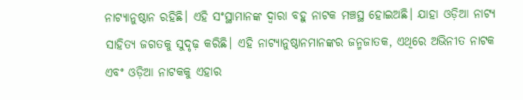ନାଟ୍ୟାନୁଷ୍ଠାନ ରହିଛି। ଏହି ସଂସ୍ଥାମାନଙ୍କ ଦ୍ୱାରା ବହୁ ନାଟକ ମଞ୍ଚସ୍ଥ ହୋଇଅଛି। ଯାହା ଓଡ଼ିଆ ନାଟ୍ୟ ସାହିତ୍ୟ ଜଗତକୁ ସୁଦୃଢ଼ କରିଛି। ଏହି ନାଟ୍ୟାନୁଷ୍ଠାନମାନଙ୍କର ଜନ୍ମଜାତକ, ଏଥିରେ ଅଭିନୀତ ନାଟକ ଏବଂ ଓଡ଼ିଆ ନାଟକକୁ ଏହାର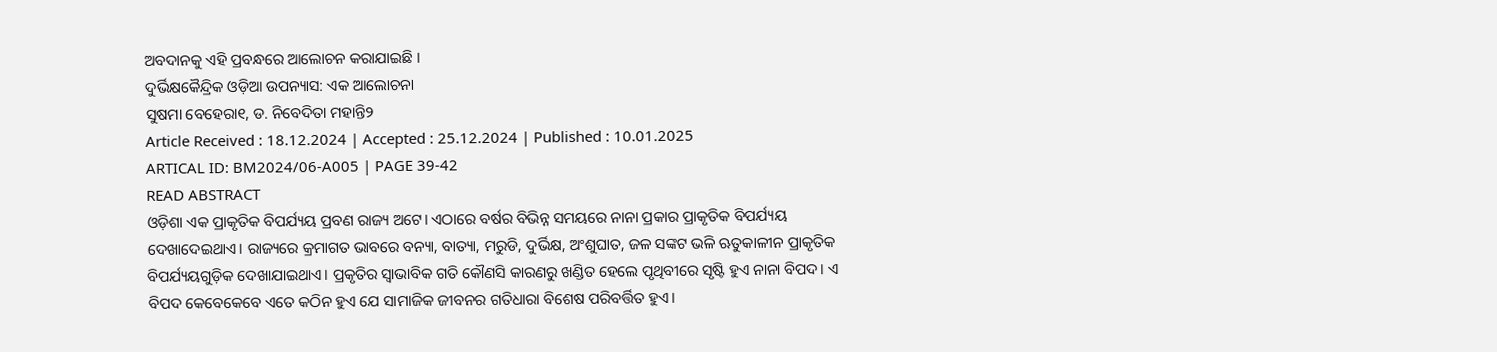ଅବଦାନକୁ ଏହି ପ୍ରବନ୍ଧରେ ଆଲୋଚନ କରାଯାଇଛି ।
ଦୁର୍ଭିକ୍ଷକୈନ୍ଦ୍ରିକ ଓଡ଼ିଆ ଉପନ୍ୟାସ: ଏକ ଆଲୋଚନା
ସୁଷମା ବେହେରା୧, ଡ. ନିବେଦିତା ମହାନ୍ତି୨
Article Received : 18.12.2024 | Accepted : 25.12.2024 | Published : 10.01.2025
ARTICAL ID: BM2024/06-A005 | PAGE 39-42
READ ABSTRACT
ଓଡ଼ିଶା ଏକ ପ୍ରାକୃତିକ ବିପର୍ଯ୍ୟୟ ପ୍ରବଣ ରାଜ୍ୟ ଅଟେ। ଏଠାରେ ବର୍ଷର ବିଭିନ୍ନ ସମୟରେ ନାନା ପ୍ରକାର ପ୍ରାକୃତିକ ବିପର୍ଯ୍ୟୟ ଦେଖାଦେଇଥାଏ। ରାଜ୍ୟରେ କ୍ରମାଗତ ଭାବରେ ବନ୍ୟା, ବାତ୍ୟା, ମରୁଡି, ଦୁର୍ଭିକ୍ଷ, ଅଂଶୁଘାତ, ଜଳ ସଙ୍କଟ ଭଳି ଋତୁକାଳୀନ ପ୍ରାକୃତିକ ବିପର୍ଯ୍ୟୟଗୁଡ଼ିକ ଦେଖାଯାଇଥାଏ। ପ୍ରକୃତିର ସ୍ୱାଭାବିକ ଗତି କୌଣସି କାରଣରୁ ଖଣ୍ଡିତ ହେଲେ ପୃଥିବୀରେ ସୃଷ୍ଟି ହୁଏ ନାନା ବିପଦ। ଏ ବିପଦ କେବେକେବେ ଏତେ କଠିନ ହୁଏ ଯେ ସାମାଜିକ ଜୀବନର ଗତିଧାରା ବିଶେଷ ପରିବର୍ତ୍ତିତ ହୁଏ।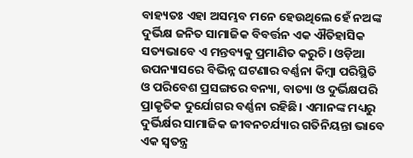ବାହ୍ୟତଃ ଏହା ଅସମ୍ଭବ ମନେ ହେଉଥିଲେ ହେଁ ନଅଙ୍କ ଦୁର୍ଭିକ୍ଷ ଜନିତ ସାମାଜିକ ବିବର୍ତ୍ତନ ଏକ ଐତିହାସିକ ସତ୍ୟଭାବେ ଏ ମନ୍ତବ୍ୟକୁ ପ୍ରମାଣିତ କରୁଚି। ଓଡ଼ିଆ ଉପନ୍ୟାସରେ ବିଭିନ୍ନ ଘଟଣାର ବର୍ଣ୍ଣନା କିମ୍ବା ପରିସ୍ଥିତି ଓ ପରିବେଶ ପ୍ରସଙ୍ଗରେ ବନ୍ୟା, ବାତ୍ୟା ଓ ଦୁର୍ଭିକ୍ଷପରି ପ୍ରାକୃତିକ ଦୁର୍ଯୋଗର ବର୍ଣ୍ଣନା ରହିଛି। ଏମାନଙ୍କ ମଧ୍ୟରୁ ଦୁର୍ଭିର୍କ୍ଷର ସାମାଜିକ ଜୀବନଚର୍ଯ୍ୟାର ଗତିନିୟନ୍ତା ଭାବେ ଏକ ସ୍ୱତନ୍ତ୍ର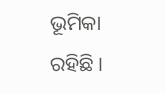ଭୂମିକା ରହିଛି ।